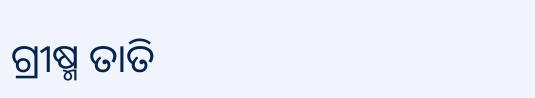ଗ୍ରୀଷ୍ମ ତାତି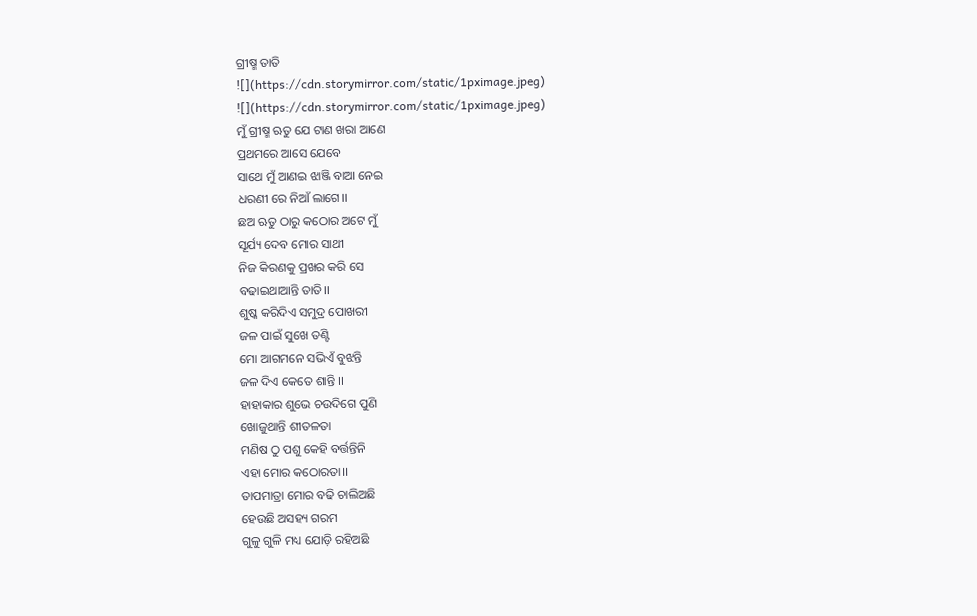ଗ୍ରୀଷ୍ମ ତାତି
![](https://cdn.storymirror.com/static/1pximage.jpeg)
![](https://cdn.storymirror.com/static/1pximage.jpeg)
ମୁଁ ଗ୍ରୀଷ୍ମ ଋତୁ ଯେ ଟାଣ ଖରା ଆଣେ
ପ୍ରଥମରେ ଆସେ ଯେବେ
ସାଥେ ମୁଁ ଆଣଇ ଝାଞ୍ଜି ବାଆ ନେଇ
ଧରଣୀ ରେ ନିଆଁ ଲାଗେ।।
ଛଅ ଋତୁ ଠାରୁ କଠୋର ଅଟେ ମୁଁ
ସୂର୍ଯ୍ୟ ଦେବ ମୋର ସାଥୀ
ନିଜ କିରଣକୁ ପ୍ରଖର କରି ସେ
ବଢାଇଥାଆନ୍ତି ତାତି।।
ଶୁଷ୍କ କରିଦିଏ ସମୁଦ୍ର ପୋଖରୀ
ଜଳ ପାଇଁ ସୁଖେ ତଣ୍ଟି
ମୋ ଆଗମନେ ସଭିଏଁ ବୁଝନ୍ତି
ଜଳ ଦିଏ କେତେ ଶାନ୍ତି ।।
ହାହାକାର ଶୁଭେ ଚଉଦିଗେ ପୁଣି
ଖୋଜୁଥାନ୍ତି ଶୀତଳତା
ମଣିଷ ଠୁ ପଶୁ କେହି ବର୍ତ୍ତନ୍ତିନି
ଏହା ମୋର କଠୋରତା।।
ତାପମାତ୍ରା ମୋର ବଢି ଚାଲିଅଛି
ହେଉଛି ଅସହ୍ୟ ଗରମ
ଗୁଳୁ ଗୁଳି ମଧ୍ୟ ଯୋଡ଼ି ରହିଅଛି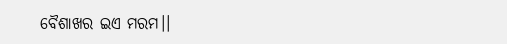ବୈଶାଖର ଇଏ ମରମ।।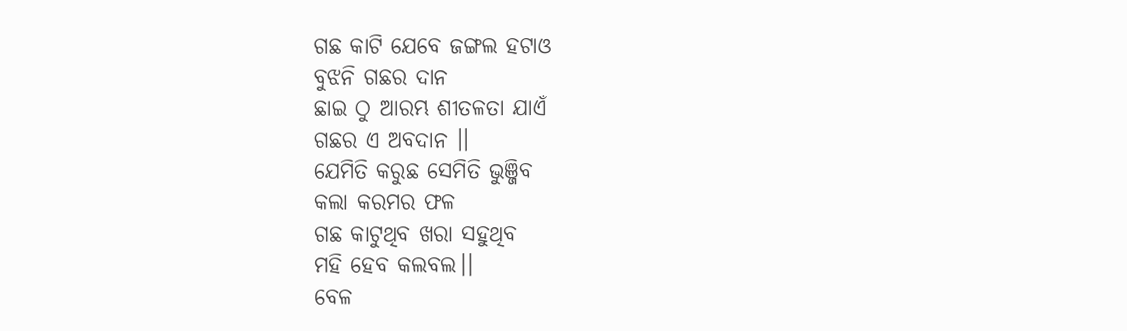ଗଛ କାଟି ଯେବେ ଜଙ୍ଗଲ ହଟାଓ
ବୁଝନି ଗଛର ଦାନ
ଛାଇ ଠୁ ଆରମ୍ଭ ଶୀତଳତା ଯାଏଁ
ଗଛର ଏ ଅବଦାନ ।।
ଯେମିତି କରୁଛ ସେମିତି ଭୁଞ୍ଜିବ
କଲା କରମର ଫଳ
ଗଛ କାଟୁଥିବ ଖରା ସହୁଥିବ
ମହି ହେବ କଲବଲ।।
ବେଳ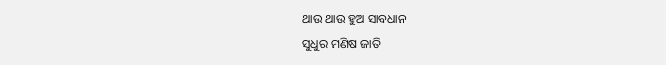ଥାଉ ଥାଉ ହୁଅ ସାବଧାନ
ସୁଧୁର ମଣିଷ ଜାତି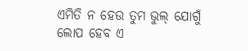ଏମିତି ନ ହେଉ ତୁମ ଭୁଲ୍ ଯୋଗୁଁ
ଲୋପ ହେବ ଏ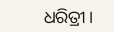ଧରିତ୍ରୀ।